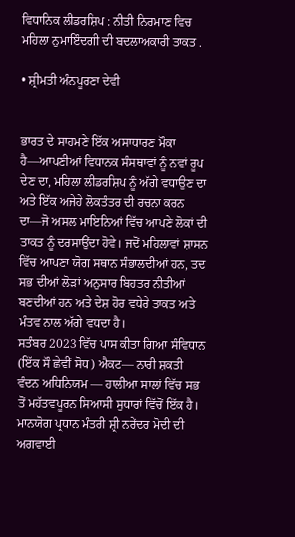ਵਿਧਾਨਿਕ ਲੀਡਰਸ਼ਿਪ : ਨੀਤੀ ਨਿਰਮਾਣ ਵਿਚ ਮਹਿਲਾ ਨੁਮਾਇੰਦਗੀ ਦੀ ਬਦਲਾਅਕਾਰੀ ਤਾਕਤ .

• ਸ਼੍ਰੀਮਤੀ ਅੰਨਪੂਰਣਾ ਦੇਵੀ


ਭਾਰਤ ਦੇ ਸਾਹਮਣੇ ਇੱਕ ਅਸਾਧਾਰਣ ਮੌਕਾ ਹੈ—ਆਪਣੀਆਂ ਵਿਧਾਨਕ ਸੰਸਥਾਵਾਂ ਨੂੰ ਨਵਾਂ ਰੂਪ ਦੇਣ ਦਾ, ਮਹਿਲਾ ਲੀਡਰਸ਼ਿਪ ਨੂੰ ਅੱਗੇ ਵਧਾਉਣ ਦਾ ਅਤੇ ਇੱਕ ਅਜੇਹੇ ਲੋਕਤੰਤਰ ਦੀ ਰਚਨਾ ਕਰਨ ਦਾ—ਜੋ ਅਸਲ ਮਾਇਨਿਆਂ ਵਿੱਚ ਆਪਣੇ ਲੋਕਾਂ ਦੀ ਤਾਕਤ ਨੂੰ ਦਰਸਾਉਂਦਾ ਹੋਵੇ। ਜਦੋਂ ਮਹਿਲਾਵਾਂ ਸ਼ਾਸਨ ਵਿੱਚ ਆਪਣਾ ਯੋਗ ਸਥਾਨ ਸੰਭਾਲਦੀਆਂ ਹਨ, ਤਦ ਸਭ ਦੀਆਂ ਲੋੜਾਂ ਅਨੁਸਾਰ ਬਿਹਤਰ ਨੀਤੀਆਂ ਬਣਦੀਆਂ ਹਨ ਅਤੇ ਦੇਸ਼ ਹੋਰ ਵਧੇਰੇ ਤਾਕਤ ਅਤੇ ਮੰਤਵ ਨਾਲ ਅੱਗੇ ਵਧਦਾ ਹੈ।
ਸਤੰਬਰ 2023 ਵਿੱਚ ਪਾਸ ਕੀਤਾ ਗਿਆ ਸੰਵਿਧਾਨ (ਇੱਕ ਸੌ ਛੇਵੀਂ ਸੋਧ) ਐਕਟ— ਨਾਰੀ ਸ਼ਕਤੀ ਵੰਦਨ ਅਧਿਨਿਯਮ — ਹਾਲੀਆ ਸਾਲਾਂ ਵਿੱਚ ਸਭ ਤੋਂ ਮਹੱਤਵਪੂਰਨ ਸਿਆਸੀ ਸੁਧਾਰਾਂ ਵਿੱਚੋਂ ਇੱਕ ਹੈ। ਮਾਨਯੋਗ ਪ੍ਰਧਾਨ ਮੰਤਰੀ ਸ਼੍ਰੀ ਨਰੇਂਦਰ ਮੋਦੀ ਦੀ ਅਗਵਾਈ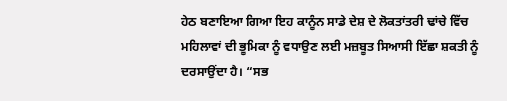ਹੇਠ ਬਣਾਇਆ ਗਿਆ ਇਹ ਕਾਨੂੰਨ ਸਾਡੇ ਦੇਸ਼ ਦੇ ਲੋਕਤਾਂਤਰੀ ਢਾਂਚੇ ਵਿੱਚ ਮਹਿਲਾਵਾਂ ਦੀ ਭੂਮਿਕਾ ਨੂੰ ਵਧਾਉਣ ਲਈ ਮਜ਼ਬੂਤ ਸਿਆਸੀ ਇੱਛਾ ਸ਼ਕਤੀ ਨੂੰ ਦਰਸਾਉਂਦਾ ਹੈ। “ਸਭ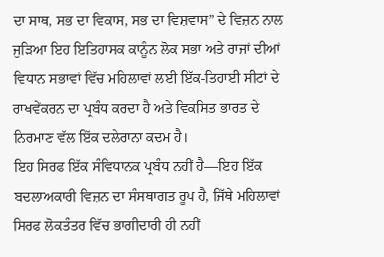ਦਾ ਸਾਥ, ਸਭ ਦਾ ਵਿਕਾਸ, ਸਭ ਦਾ ਵਿਸ਼ਵਾਸ” ਦੇ ਵਿਜ਼ਨ ਨਾਲ ਜੁੜਿਆ ਇਹ ਇਤਿਹਾਸਕ ਕਾਨੂੰਨ ਲੋਕ ਸਭਾ ਅਤੇ ਰਾਜਾਂ ਦੀਆਂ ਵਿਧਾਨ ਸਭਾਵਾਂ ਵਿੱਚ ਮਹਿਲਾਵਾਂ ਲਈ ਇੱਕ-ਤਿਹਾਈ ਸੀਟਾਂ ਦੇ ਰਾਖਵੇਂਕਰਨ ਦਾ ਪ੍ਰਬੰਧ ਕਰਦਾ ਹੈ ਅਤੇ ਵਿਕਸਿਤ ਭਾਰਤ ਦੇ ਨਿਰਮਾਣ ਵੱਲ ਇੱਕ ਦਲੇਰਾਨਾ ਕਦਮ ਹੈ।
ਇਹ ਸਿਰਫ ਇੱਕ ਸੰਵਿਧਾਨਕ ਪ੍ਰਬੰਧ ਨਹੀਂ ਹੈ—ਇਹ ਇੱਕ ਬਦਲਾਅਕਾਰੀ ਵਿਜ਼ਨ ਦਾ ਸੰਸਥਾਗਤ ਰੂਪ ਹੈ, ਜਿੱਥੇ ਮਹਿਲਾਵਾਂ ਸਿਰਫ ਲੋਕਤੰਤਰ ਵਿੱਚ ਭਾਗੀਦਾਰੀ ਹੀ ਨਹੀਂ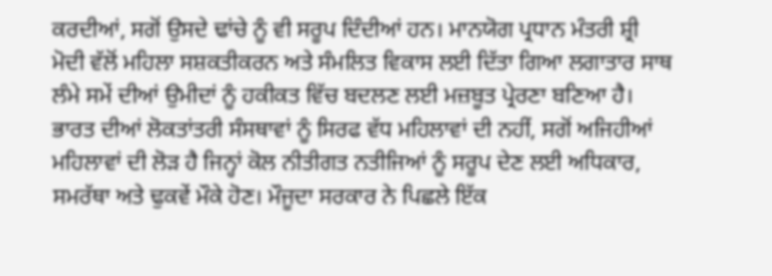ਕਰਦੀਆਂ, ਸਗੋਂ ਉਸਦੇ ਢਾਂਚੇ ਨੂੰ ਵੀ ਸਰੂਪ ਦਿੰਦੀਆਂ ਹਨ। ਮਾਨਯੋਗ ਪ੍ਰਧਾਨ ਮੰਤਰੀ ਸ਼੍ਰੀ ਮੋਦੀ ਵੱਲੋਂ ਮਹਿਲਾ ਸਸ਼ਕਤੀਕਰਨ ਅਤੇ ਸੰਮਲਿਤ ਵਿਕਾਸ ਲਈ ਦਿੱਤਾ ਗਿਆ ਲਗਾਤਾਰ ਸਾਥ ਲੰਮੇ ਸਮੇਂ ਦੀਆਂ ਉਮੀਦਾਂ ਨੂੰ ਹਕੀਕਤ ਵਿੱਚ ਬਦਲਣ ਲਈ ਮਜ਼ਬੂਤ ਪ੍ਰੇਰਣਾ ਬਣਿਆ ਹੈ।
ਭਾਰਤ ਦੀਆਂ ਲੋਕਤਾਂਤਰੀ ਸੰਸਥਾਵਾਂ ਨੂੰ ਸਿਰਫ ਵੱਧ ਮਹਿਲਾਵਾਂ ਦੀ ਨਹੀਂ, ਸਗੋਂ ਅਜਿਹੀਆਂ ਮਹਿਲਾਵਾਂ ਦੀ ਲੋੜ ਹੈ ਜਿਨ੍ਹਾਂ ਕੋਲ ਨੀਤੀਗਤ ਨਤੀਜਿਆਂ ਨੂੰ ਸਰੂਪ ਦੇਣ ਲਈ ਅਧਿਕਾਰ, ਸਮਰੱਥਾ ਅਤੇ ਢੁਕਵੇਂ ਮੌਕੇ ਹੋਣ। ਮੌਜੂਦਾ ਸਰਕਾਰ ਨੇ ਪਿਛਲੇ ਇੱਕ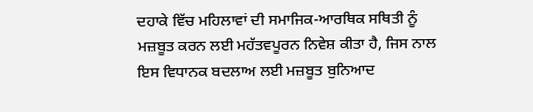ਦਹਾਕੇ ਵਿੱਚ ਮਹਿਲਾਵਾਂ ਦੀ ਸਮਾਜਿਕ-ਆਰਥਿਕ ਸਥਿਤੀ ਨੂੰ ਮਜ਼ਬੂਤ ਕਰਨ ਲਈ ਮਹੱਤਵਪੂਰਨ ਨਿਵੇਸ਼ ਕੀਤਾ ਹੈ, ਜਿਸ ਨਾਲ ਇਸ ਵਿਧਾਨਕ ਬਦਲਾਅ ਲਈ ਮਜ਼ਬੂਤ ਬੁਨਿਆਦ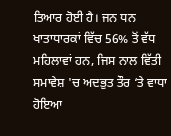ਤਿਆਰ ਹੋਈ ਹੈ। ਜਨ ਧਨ ਖਾਤਾਧਾਰਕਾਂ ਵਿੱਚ 56% ਤੋਂ ਵੱਧ ਮਹਿਲਾਵਾਂ ਹਨ, ਜਿਸ ਨਾਲ ਵਿੱਤੀ ਸਮਾਵੇਸ਼ 'ਚ ਅਦਭੁਤ ਤੌਰ ‘ਤੇ ਵਾਧਾ ਹੋਇਆ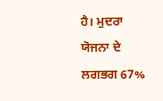ਹੈ। ਮੁਦਰਾ ਯੋਜਨਾ ਦੇ ਲਗਭਗ 67%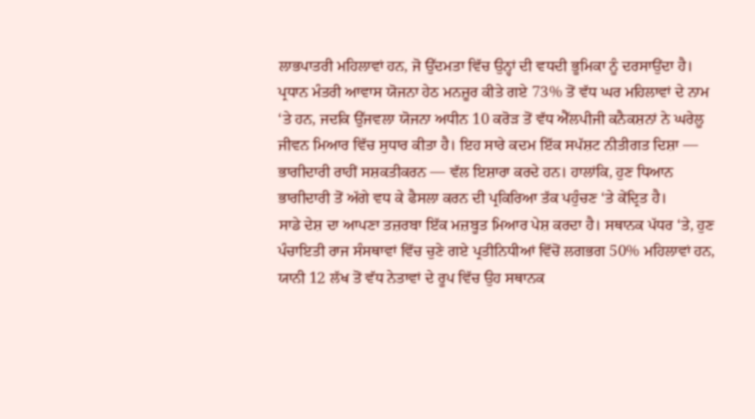ਲਾਭਪਾਤਰੀ ਮਹਿਲਾਵਾਂ ਹਨ, ਜੋ ਉੱਦਮਤਾ ਵਿੱਚ ਉਨ੍ਹਾਂ ਦੀ ਵਧਦੀ ਭੂਮਿਕਾ ਨੂੰ ਦਰਸਾਉਂਦਾ ਹੈ। ਪ੍ਰਧਾਨ ਮੰਤਰੀ ਆਵਾਸ ਯੋਜਨਾ ਹੇਠ ਮਨਜ਼ੂਰ ਕੀਤੇ ਗਏ 73% ਤੋਂ ਵੱਧ ਘਰ ਮਹਿਲਾਵਾਂ ਦੇ ਨਾਮ ‘ਤੇ ਹਨ, ਜਦਕਿ ਉੱਜਵਲਾ ਯੋਜਨਾ ਅਧੀਨ 10 ਕਰੋੜ ਤੋਂ ਵੱਧ ਐੱਲਪੀਜੀ ਕਨੈਕਸ਼ਨਾਂ ਨੇ ਘਰੇਲੂ ਜੀਵਨ ਮਿਆਰ ਵਿੱਚ ਸੁਧਾਰ ਕੀਤਾ ਹੈ। ਇਹ ਸਾਰੇ ਕਦਮ ਇੱਕ ਸਪੱਸ਼ਟ ਨੀਤੀਗਤ ਦਿਸ਼ਾ — ਭਾਗੀਦਾਰੀ ਰਾਹੀਂ ਸਸ਼ਕਤੀਕਰਨ — ਵੱਲ ਇਸ਼ਾਰਾ ਕਰਦੇ ਹਨ। ਹਾਲਾਂਕਿ, ਹੁਣ ਧਿਆਨ ਭਾਗੀਦਾਰੀ ਤੋਂ ਅੱਗੇ ਵਧ ਕੇ ਫੈਸਲਾ ਕਰਨ ਦੀ ਪ੍ਰਕਿਰਿਆ ਤੱਕ ਪਹੁੰਚਣ ‘ਤੇ ਕੇਂਦ੍ਰਿਤ ਹੈ।
ਸਾਡੇ ਦੇਸ਼ ਦਾ ਆਪਣਾ ਤਜ਼ਰਬਾ ਇੱਕ ਮਜ਼ਬੂਤ ਮਿਆਰ ਪੇਸ਼ ਕਰਦਾ ਹੈ। ਸਥਾਨਕ ਪੱਧਰ ‘ਤੇ, ਹੁਣ ਪੰਚਾਇਤੀ ਰਾਜ ਸੰਸਥਾਵਾਂ ਵਿੱਚ ਚੁਣੇ ਗਏ ਪ੍ਰਤੀਨਿਧੀਆਂ ਵਿੱਚੋਂ ਲਗਭਗ 50% ਮਹਿਲਾਵਾਂ ਹਨ, ਯਾਨੀ 12 ਲੱਖ ਤੋਂ ਵੱਧ ਨੇਤਾਵਾਂ ਦੇ ਰੂਪ ਵਿੱਚ ਉਹ ਸਥਾਨਕ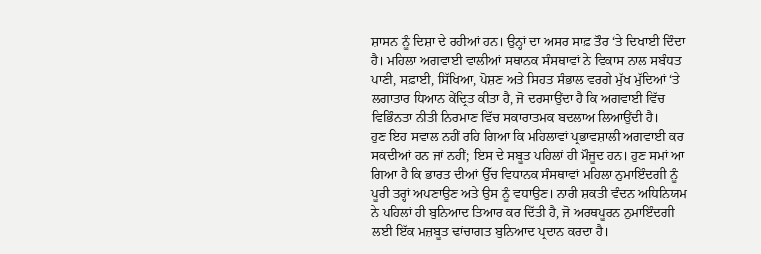ਸ਼ਾਸਨ ਨੂੰ ਦਿਸ਼ਾ ਦੇ ਰਹੀਆਂ ਹਨ। ਉਨ੍ਹਾਂ ਦਾ ਅਸਰ ਸਾਫ਼ ਤੌਰ ‘ਤੇ ਦਿਖਾਈ ਦਿੰਦਾ ਹੈ। ਮਹਿਲਾ ਅਗਵਾਈ ਵਾਲੀਆਂ ਸਥਾਨਕ ਸੰਸਥਾਵਾਂ ਨੇ ਵਿਕਾਸ ਨਾਲ ਸਬੰਧਤ ਪਾਣੀ, ਸਫ਼ਾਈ, ਸਿੱਖਿਆ, ਪੋਸ਼ਣ ਅਤੇ ਸਿਹਤ ਸੰਭਾਲ ਵਰਗੇ ਮੁੱਖ ਮੁੱਦਿਆਂ ‘ਤੇ ਲਗਾਤਾਰ ਧਿਆਨ ਕੇਂਦ੍ਰਿਤ ਕੀਤਾ ਹੈ, ਜੋ ਦਰਸਾਉਂਦਾ ਹੈ ਕਿ ਅਗਵਾਈ ਵਿੱਚ ਵਿਭਿੰਨਤਾ ਨੀਤੀ ਨਿਰਮਾਣ ਵਿੱਚ ਸਕਾਰਾਤਮਕ ਬਦਲਾਅ ਲਿਆਉਂਦੀ ਹੈ।
ਹੁਣ ਇਹ ਸਵਾਲ ਨਹੀਂ ਰਹਿ ਗਿਆ ਕਿ ਮਹਿਲਾਵਾਂ ਪ੍ਰਭਾਵਸ਼ਾਲੀ ਅਗਵਾਈ ਕਰ ਸਕਦੀਆਂ ਹਨ ਜਾਂ ਨਹੀਂ; ਇਸ ਦੇ ਸਬੂਤ ਪਹਿਲਾਂ ਹੀ ਮੌਜੂਦ ਹਨ। ਹੁਣ ਸਮਾਂ ਆ ਗਿਆ ਹੈ ਕਿ ਭਾਰਤ ਦੀਆਂ ਉੱਚ ਵਿਧਾਨਕ ਸੰਸਥਾਵਾਂ ਮਹਿਲਾ ਨੁਮਾਇੰਦਗੀ ਨੂੰ ਪੂਰੀ ਤਰ੍ਹਾਂ ਅਪਣਾਉਣ ਅਤੇ ਉਸ ਨੂੰ ਵਧਾਉਣ। ਨਾਰੀ ਸ਼ਕਤੀ ਵੰਦਨ ਅਧਿਨਿਯਮ ਨੇ ਪਹਿਲਾਂ ਹੀ ਬੁਨਿਆਦ ਤਿਆਰ ਕਰ ਦਿੱਤੀ ਹੈ, ਜੋ ਅਰਥਪੂਰਨ ਨੁਮਾਇੰਦਗੀ ਲਈ ਇੱਕ ਮਜ਼ਬੂਤ ਢਾਂਚਾਗਤ ਬੁਨਿਆਦ ਪ੍ਰਦਾਨ ਕਰਦਾ ਹੈ।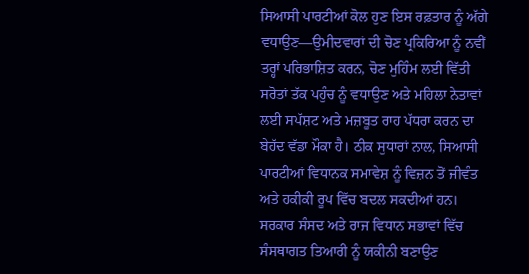ਸਿਆਸੀ ਪਾਰਟੀਆਂ ਕੋਲ ਹੁਣ ਇਸ ਰਫ਼ਤਾਰ ਨੂੰ ਅੱਗੇ ਵਧਾਉਣ—ਉਮੀਦਵਾਰਾਂ ਦੀ ਚੋਣ ਪ੍ਰਕਿਰਿਆ ਨੂੰ ਨਵੀਂ ਤਰ੍ਹਾਂ ਪਰਿਭਾਸ਼ਿਤ ਕਰਨ, ਚੋਣ ਮੁਹਿੰਮ ਲਈ ਵਿੱਤੀ ਸਰੋਤਾਂ ਤੱਕ ਪਹੁੰਚ ਨੂੰ ਵਧਾਉਣ ਅਤੇ ਮਹਿਲਾ ਨੇਤਾਵਾਂ ਲਈ ਸਪੱਸ਼ਟ ਅਤੇ ਮਜ਼ਬੂਤ ਰਾਹ ਪੱਧਰਾ ਕਰਨ ਦਾ ਬੇਹੱਦ ਵੱਡਾ ਮੌਕਾ ਹੈ। ਠੀਕ ਸੁਧਾਰਾਂ ਨਾਲ, ਸਿਆਸੀ ਪਾਰਟੀਆਂ ਵਿਧਾਨਕ ਸਮਾਵੇਸ਼ ਨੂੰ ਵਿਜ਼ਨ ਤੋਂ ਜੀਵੰਤ ਅਤੇ ਹਕੀਕੀ ਰੂਪ ਵਿੱਚ ਬਦਲ ਸਕਦੀਆਂ ਹਨ।
ਸਰਕਾਰ ਸੰਸਦ ਅਤੇ ਰਾਜ ਵਿਧਾਨ ਸਭਾਵਾਂ ਵਿੱਚ ਸੰਸਥਾਗਤ ਤਿਆਰੀ ਨੂੰ ਯਕੀਨੀ ਬਣਾਉਣ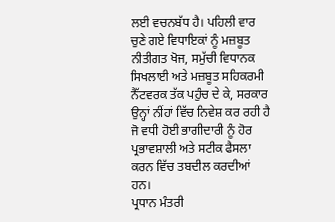ਲਈ ਵਚਨਬੱਧ ਹੈ। ਪਹਿਲੀ ਵਾਰ ਚੁਣੇ ਗਏ ਵਿਧਾਇਕਾਂ ਨੂੰ ਮਜ਼ਬੂਤ ਨੀਤੀਗਤ ਖੋਜ, ਸਮੁੱਚੀ ਵਿਧਾਨਕ ਸਿਖਲਾਈ ਅਤੇ ਮਜ਼ਬੂਤ ਸਹਿਕਰਮੀ ਨੈੱਟਵਰਕ ਤੱਕ ਪਹੁੰਚ ਦੇ ਕੇ, ਸਰਕਾਰ ਉਨ੍ਹਾਂ ਨੀਂਹਾਂ ਵਿੱਚ ਨਿਵੇਸ਼ ਕਰ ਰਹੀ ਹੈ ਜੋ ਵਧੀ ਹੋਈ ਭਾਗੀਦਾਰੀ ਨੂੰ ਹੋਰ ਪ੍ਰਭਾਵਸ਼ਾਲੀ ਅਤੇ ਸਟੀਕ ਫੈਸਲਾ ਕਰਨ ਵਿੱਚ ਤਬਦੀਲ ਕਰਦੀਆਂ ਹਨ।
ਪ੍ਰਧਾਨ ਮੰਤਰੀ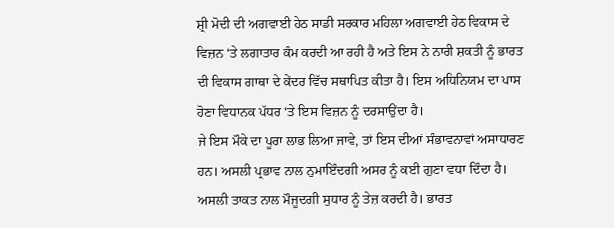ਸ਼੍ਰੀ ਮੋਦੀ ਦੀ ਅਗਵਾਈ ਹੇਠ ਸਾਡੀ ਸਰਕਾਰ ਮਹਿਲਾ ਅਗਵਾਈ ਹੇਠ ਵਿਕਾਸ ਦੇ ਵਿਜ਼ਨ ‘ਤੇ ਲਗਾਤਾਰ ਕੰਮ ਕਰਦੀ ਆ ਰਹੀ ਹੈ ਅਤੇ ਇਸ ਨੇ ਨਾਰੀ ਸ਼ਕਤੀ ਨੂੰ ਭਾਰਤ ਦੀ ਵਿਕਾਸ ਗਾਥਾ ਦੇ ਕੇਂਦਰ ਵਿੱਚ ਸਥਾਪਿਤ ਕੀਤਾ ਹੈ। ਇਸ ਅਧਿਨਿਯਮ ਦਾ ਪਾਸ ਹੋਣਾ ਵਿਧਾਨਕ ਪੱਧਰ ‘ਤੇ ਇਸ ਵਿਜ਼ਨ ਨੂੰ ਦਰਸਾਉਂਦਾ ਹੈ।
ਜੇ ਇਸ ਮੌਕੇ ਦਾ ਪੂਰਾ ਲਾਭ ਲਿਆ ਜਾਵੇ, ਤਾਂ ਇਸ ਦੀਆਂ ਸੰਭਾਵਨਾਵਾਂ ਅਸਾਧਾਰਣ ਹਨ। ਅਸਲੀ ਪ੍ਰਭਾਵ ਨਾਲ ਨੁਮਾਇੰਦਗੀ ਅਸਰ ਨੂੰ ਕਈ ਗੁਣਾ ਵਧਾ ਦਿੰਦਾ ਹੈ। ਅਸਲੀ ਤਾਕਤ ਨਾਲ ਮੌਜੂਦਗੀ ਸੁਧਾਰ ਨੂੰ ਤੇਜ਼ ਕਰਦੀ ਹੈ। ਭਾਰਤ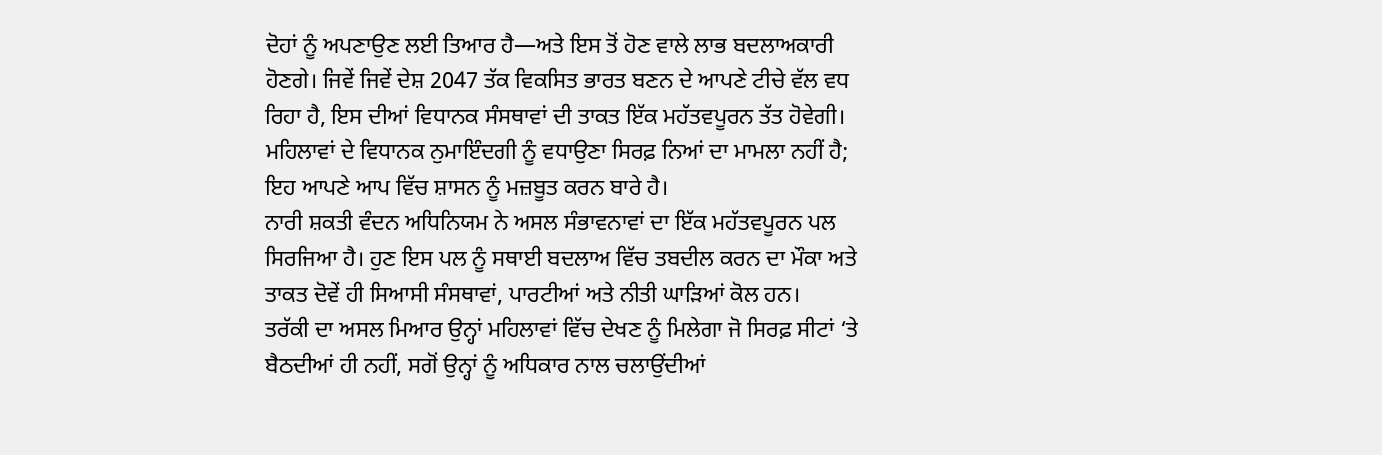ਦੋਹਾਂ ਨੂੰ ਅਪਣਾਉਣ ਲਈ ਤਿਆਰ ਹੈ—ਅਤੇ ਇਸ ਤੋਂ ਹੋਣ ਵਾਲੇ ਲਾਭ ਬਦਲਾਅਕਾਰੀ ਹੋਣਗੇ। ਜਿਵੇਂ ਜਿਵੇਂ ਦੇਸ਼ 2047 ਤੱਕ ਵਿਕਸਿਤ ਭਾਰਤ ਬਣਨ ਦੇ ਆਪਣੇ ਟੀਚੇ ਵੱਲ ਵਧ ਰਿਹਾ ਹੈ, ਇਸ ਦੀਆਂ ਵਿਧਾਨਕ ਸੰਸਥਾਵਾਂ ਦੀ ਤਾਕਤ ਇੱਕ ਮਹੱਤਵਪੂਰਨ ਤੱਤ ਹੋਵੇਗੀ। ਮਹਿਲਾਵਾਂ ਦੇ ਵਿਧਾਨਕ ਨੁਮਾਇੰਦਗੀ ਨੂੰ ਵਧਾਉਣਾ ਸਿਰਫ਼ ਨਿਆਂ ਦਾ ਮਾਮਲਾ ਨਹੀਂ ਹੈ; ਇਹ ਆਪਣੇ ਆਪ ਵਿੱਚ ਸ਼ਾਸਨ ਨੂੰ ਮਜ਼ਬੂਤ ਕਰਨ ਬਾਰੇ ਹੈ।
ਨਾਰੀ ਸ਼ਕਤੀ ਵੰਦਨ ਅਧਿਨਿਯਮ ਨੇ ਅਸਲ ਸੰਭਾਵਨਾਵਾਂ ਦਾ ਇੱਕ ਮਹੱਤਵਪੂਰਨ ਪਲ ਸਿਰਜਿਆ ਹੈ। ਹੁਣ ਇਸ ਪਲ ਨੂੰ ਸਥਾਈ ਬਦਲਾਅ ਵਿੱਚ ਤਬਦੀਲ ਕਰਨ ਦਾ ਮੌਕਾ ਅਤੇ ਤਾਕਤ ਦੋਵੇਂ ਹੀ ਸਿਆਸੀ ਸੰਸਥਾਵਾਂ, ਪਾਰਟੀਆਂ ਅਤੇ ਨੀਤੀ ਘਾੜਿਆਂ ਕੋਲ ਹਨ।
ਤਰੱਕੀ ਦਾ ਅਸਲ ਮਿਆਰ ਉਨ੍ਹਾਂ ਮਹਿਲਾਵਾਂ ਵਿੱਚ ਦੇਖਣ ਨੂੰ ਮਿਲੇਗਾ ਜੋ ਸਿਰਫ਼ ਸੀਟਾਂ ‘ਤੇ ਬੈਠਦੀਆਂ ਹੀ ਨਹੀਂ, ਸਗੋਂ ਉਨ੍ਹਾਂ ਨੂੰ ਅਧਿਕਾਰ ਨਾਲ ਚਲਾਉਂਦੀਆਂ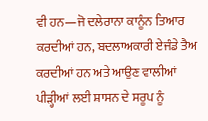ਵੀ ਹਨ—ਜੋ ਦਲੇਰਾਨਾ ਕਾਨੂੰਨ ਤਿਆਰ ਕਰਦੀਆਂ ਹਨ, ਬਦਲਾਅਕਾਰੀ ਏਜੰਡੇ ਤੈਅ ਕਰਦੀਆਂ ਹਨ ਅਤੇ ਆਉਣ ਵਾਲੀਆਂ ਪੀੜ੍ਹੀਆਂ ਲਈ ਸ਼ਾਸਨ ਦੇ ਸਰੂਪ ਨੂੰ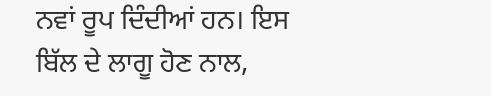ਨਵਾਂ ਰੂਪ ਦਿੰਦੀਆਂ ਹਨ। ਇਸ ਬਿੱਲ ਦੇ ਲਾਗੂ ਹੋਣ ਨਾਲ,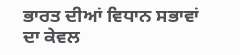ਭਾਰਤ ਦੀਆਂ ਵਿਧਾਨ ਸਭਾਵਾਂ ਦਾ ਕੇਵਲ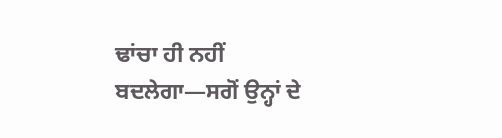ਢਾਂਚਾ ਹੀ ਨਹੀਂ ਬਦਲੇਗਾ—ਸਗੋਂ ਉਨ੍ਹਾਂ ਦੇ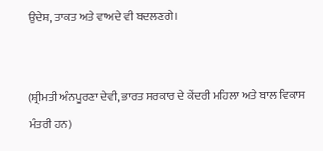ਉਦੇਸ਼, ਤਾਕਤ ਅਤੇ ਵਾਅਦੇ ਵੀ ਬਦਲਣਗੇ।


(ਸ਼੍ਰੀਮਤੀ ਅੰਨਪੂਰਣਾ ਦੇਵੀ, ਭਾਰਤ ਸਰਕਾਰ ਦੇ ਕੇਂਦਰੀ ਮਹਿਲਾ ਅਤੇ ਬਾਲ ਵਿਕਾਸ ਮੰਤਰੀ ਹਨ)